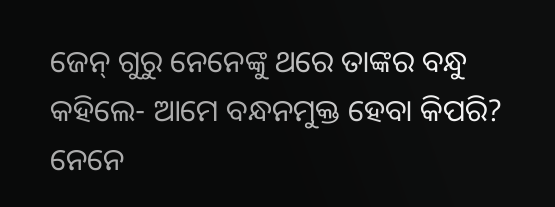ଜେନ୍ ଗୁରୁ ନେନେଙ୍କୁ ଥରେ ତାଙ୍କର ବନ୍ଧୁ କହିଲେ- ଆମେ ବନ୍ଧନମୁକ୍ତ ହେବା କିପରି?
ନେନେ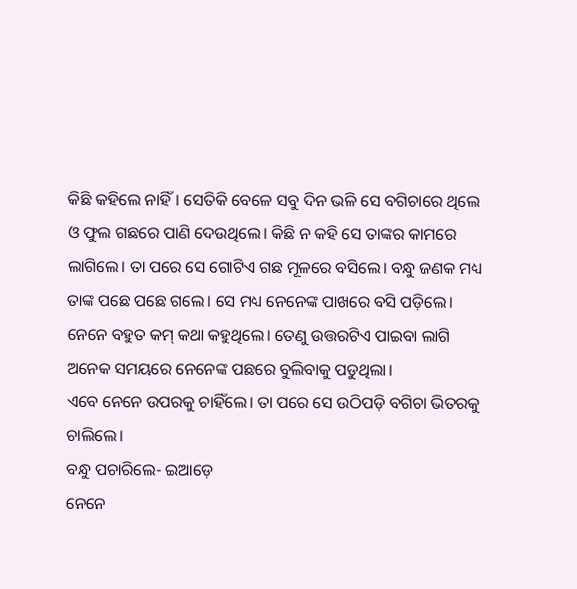କିଛି କହିଲେ ନାହିଁ। ସେତିକି ବେଳେ ସବୁ ଦିନ ଭଳି ସେ ବଗିଚାରେ ଥିଲେ ଓ ଫୁଲ ଗଛରେ ପାଣି ଦେଉଥିଲେ। କିଛି ନ କହି ସେ ତାଙ୍କର କାମରେ ଲାଗିଲେ। ତା ପରେ ସେ ଗୋଟିଏ ଗଛ ମୂଳରେ ବସିଲେ। ବନ୍ଧୁ ଜଣକ ମଧ୍ୟ ତାଙ୍କ ପଛେ ପଛେ ଗଲେ। ସେ ମଧ୍ୟ ନେନେଙ୍କ ପାଖରେ ବସି ପଡ଼ିଲେ। ନେନେ ବହୁତ କମ୍ କଥା କହୁଥିଲେ। ତେଣୁ ଉତ୍ତରଟିଏ ପାଇବା ଲାଗି ଅନେକ ସମୟରେ ନେନେଙ୍କ ପଛରେ ବୁଲିବାକୁ ପଡୁଥିଲା।
ଏବେ ନେନେ ଉପରକୁ ଚାହିଁଲେ। ତା ପରେ ସେ ଉଠିପଡ଼ି ବଗିଚା ଭିତରକୁ ଚାଲିଲେ।
ବନ୍ଧୁ ପଚାରିଲେ- ଇଆଡ଼େ
ନେନେ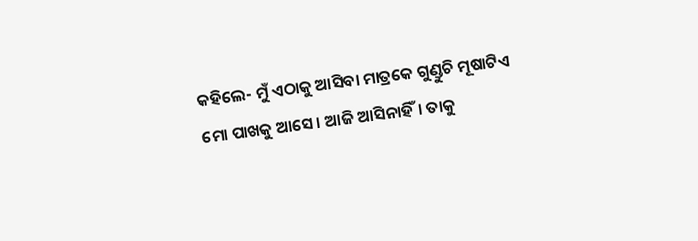କହିଲେ- ମୁଁ ଏଠାକୁ ଆସିବା ମାତ୍ରକେ ଗୁଣ୍ଡୁଚି ମୂଷାଟିଏ ମୋ ପାଖକୁ ଆସେ। ଆଜି ଆସିନାହିଁ। ତାକୁ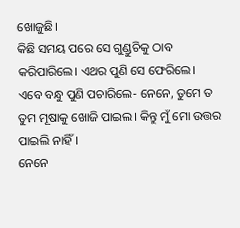ଖୋଜୁଛି।
କିଛି ସମୟ ପରେ ସେ ଗୁଣ୍ଡୁଚିକୁ ଠାବ କରିପାରିଲେ। ଏଥର ପୁଣି ସେ ଫେରିଲେ।
ଏବେ ବନ୍ଧୁ ପୁଣି ପଚାରିଲେ- ନେନେ, ତୁମେ ତ ତୁମ ମୂଷାକୁ ଖୋଜି ପାଇଲ। କିନ୍ତୁ ମୁଁ ମୋ ଉତ୍ତର ପାଇଲି ନାହିଁ।
ନେନେ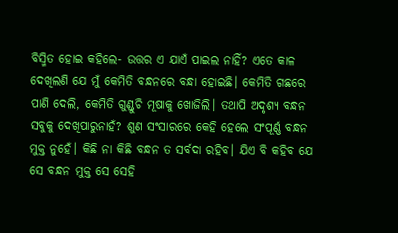ବିସ୍ମିତ ହୋଇ କହିଲେ- ଉତ୍ତର ଏ ଯାଏଁ ପାଇଲ ନାହିଁ? ଏତେ କାଳ ଦେଖିଲଣି ଯେ ମୁଁ କେମିତି ବନ୍ଧନରେ ବନ୍ଧା ହୋଇଛି। କେମିତି ଗଛରେ ପାଣି ଦେଲି, କେମିତି ଗୁଣ୍ଡୁଚି ମୂଷାକୁ ଖୋଜିଲି। ତଥାପି ଅଦୃଶ୍ୟ ବନ୍ଧନ ସବୁକୁ ଦେଖିପାରୁନାହଁ? ଶୁଣ ସଂସାରରେ କେହି ହେଲେ ସଂପୂର୍ଣ୍ଣ ବନ୍ଧନ ମୁକ୍ତ ନୁହେଁ। କିଛି ନା କିଛି ବନ୍ଧନ ତ ସର୍ବଦା ରହିବ। ଯିଏ ବି କହିବ ଯେ ସେ ବନ୍ଧନ ମୁକ୍ତ ସେ ସେହି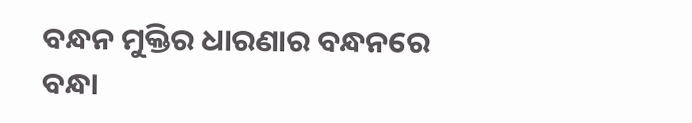ବନ୍ଧନ ମୁକ୍ତିର ଧାରଣାର ବନ୍ଧନରେ ବନ୍ଧା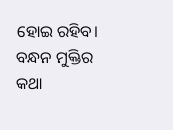ହୋଇ ରହିବ।
ବନ୍ଧନ ମୁକ୍ତିର କଥା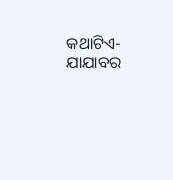କଥାଟିଏ-ଯାଯାବର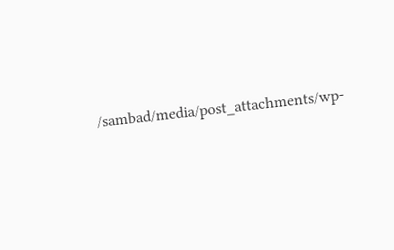/sambad/media/post_attachments/wp-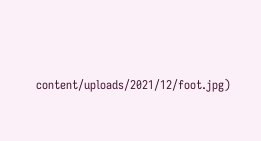content/uploads/2021/12/foot.jpg)